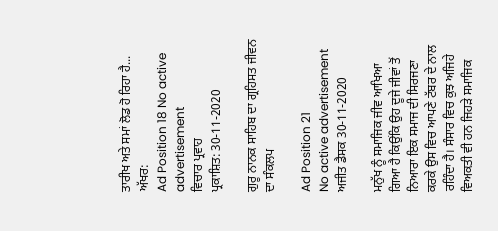ਤਾਰੀਖ ਅਤੇ ਸਮਾਂ ਲੋਡ ਹੋ ਰਿਹਾ ਹੈ...
ਅੱਖਰ:
Ad Position 18 No active advertisement
ਵਿਚਾਰ ਪ੍ਰਵਾਹ
ਪ੍ਰਕਾਸ਼ਿਤ: 30-11-2020

ਗੁਰੂ ਨਾਨਕ ਸਾਹਿਬ ਦਾ ਗ੍ਰਹਿਸਤ ਜੀਵਨ ਦਾ ਸੰਕਲਪ

Ad Position 21
No active advertisement
ਅਜੀਤ ਡੈਸਕ 30-11-2020

ਮਨੁੱਖ ਨੂੰ ਸਮਾਜਿਕ ਜੀਵ ਆਖਿਆ ਗਿਆ ਹੈ ਕਿਉਂਕਿ ਉਹ ਦੂਜੇ ਜੀਵਾਂ ਤੋਂ ਨਿਆਰਾ ਇਕ ਸਮਾਜ ਦੀ ਸਿਰਜਣਾ ਕਰਕੇ ਉਸ ਵਿਚ ਆਪਣੇ ਟੱਬਰ ਦੇ ਨਾਲ ਰਹਿੰਦਾ ਹੈ। ਸੰਸਾਰ ਵਿਚ ਕੁਝ ਅਜਿਹੇ ਵਿਅਕਤੀ ਵੀ ਹਨ ਜਿਹੜੇ ਸਮਾਜਿਕ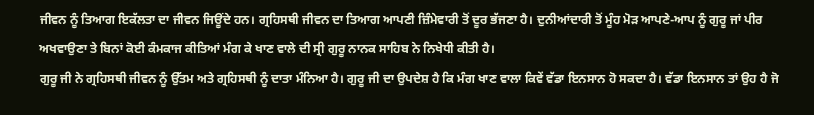ਜੀਵਨ ਨੂੰ ਤਿਆਗ ਇਕੱਲਤਾ ਦਾ ਜੀਵਨ ਜਿਊਂਦੇ ਹਨ। ਗ੍ਰਹਿਸਥੀ ਜੀਵਨ ਦਾ ਤਿਆਗ ਆਪਣੀ ਜ਼ਿੰਮੇਵਾਰੀ ਤੋਂ ਦੂਰ ਭੱਜਣਾ ਹੈ। ਦੁਨੀਆਂਦਾਰੀ ਤੋਂ ਮੂੰਹ ਮੋੜ ਆਪਣੇ-ਆਪ ਨੂੰ ਗੁਰੂ ਜਾਂ ਪੀਰ ਅਖਵਾਉਣਾ ਤੇ ਬਿਨਾਂ ਕੋਈ ਕੰਮਕਾਜ ਕੀਤਿਆਂ ਮੰਗ ਕੇ ਖਾਣ ਵਾਲੇ ਦੀ ਸ੍ਰੀ ਗੁਰੂ ਨਾਨਕ ਸਾਹਿਬ ਨੇ ਨਿਖੇਧੀ ਕੀਤੀ ਹੈ।
ਗੁਰੂ ਜੀ ਨੇ ਗ੍ਰਹਿਸਥੀ ਜੀਵਨ ਨੂੰ ਉੱਤਮ ਅਤੇ ਗ੍ਰਹਿਸਥੀ ਨੂੰ ਦਾਤਾ ਮੰਨਿਆ ਹੈ। ਗੁਰੂ ਜੀ ਦਾ ਉਪਦੇਸ਼ ਹੈ ਕਿ ਮੰਗ ਖਾਣ ਵਾਲਾ ਕਿਵੇਂ ਵੱਡਾ ਇਨਸਾਨ ਹੋ ਸਕਦਾ ਹੈ। ਵੱਡਾ ਇਨਸਾਨ ਤਾਂ ਉਹ ਹੈ ਜੋ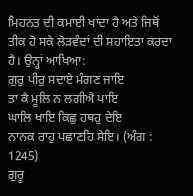ਮਿਹਨਤ ਦੀ ਕਮਾਈ ਖਾਂਦਾ ਹੈ ਅਤੇ ਜਿਥੋਂ ਤੀਕ ਹੋ ਸਕੇ ਲੋੜਵੰਦਾਂ ਦੀ ਸਹਾਇਤਾ ਕਰਦਾ ਹੈ। ਉਨ੍ਹਾਂ ਆਖਿਆ:
ਗੁਰੁ ਪੀਰੁ ਸਦਾਏ ਮੰਗਣ ਜਾਇ
ਤਾ ਕੈ ਮੂਲਿ ਨ ਲਗੀਐ ਪਾਇ
ਘਾਲਿ ਖਾਇ ਕਿਛੁ ਹਥਹੁ ਦੇਇ
ਨਾਨਕ ਰਾਹੁ ਪਛਾਣਹਿ ਸੇਇ। (ਅੰਗ : 1245)
ਗੁਰੂ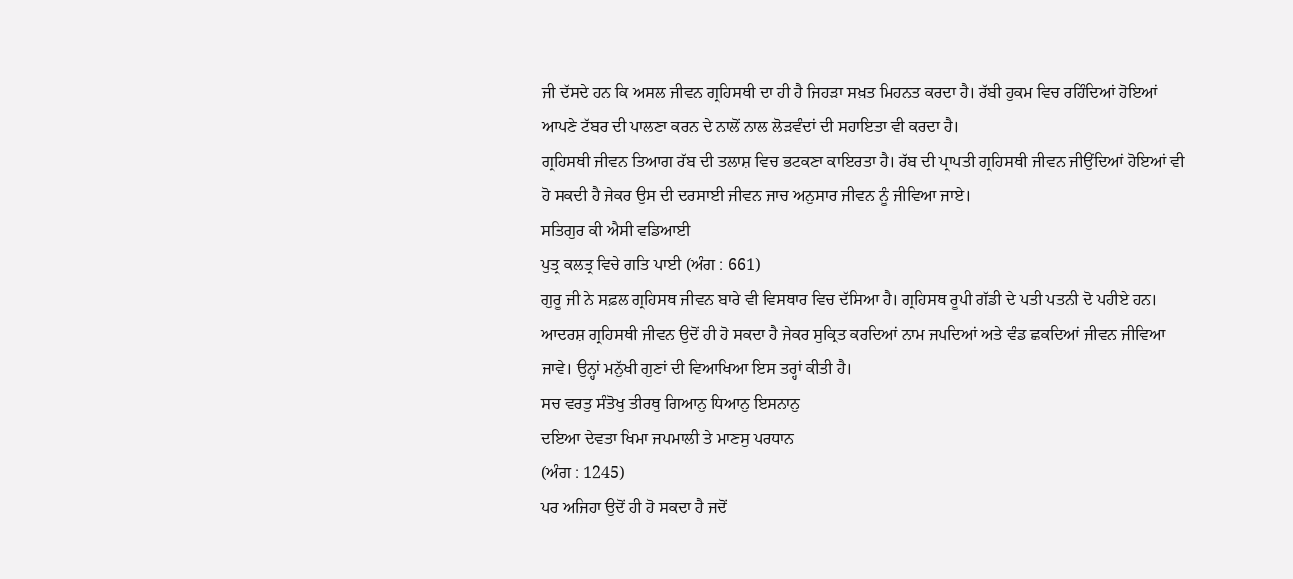ਜੀ ਦੱਸਦੇ ਹਨ ਕਿ ਅਸਲ ਜੀਵਨ ਗ੍ਰਹਿਸਥੀ ਦਾ ਹੀ ਹੈ ਜਿਹੜਾ ਸਖ਼ਤ ਮਿਹਨਤ ਕਰਦਾ ਹੈ। ਰੱਬੀ ਹੁਕਮ ਵਿਚ ਰਹਿੰਦਿਆਂ ਹੋਇਆਂ ਆਪਣੇ ਟੱਬਰ ਦੀ ਪਾਲਣਾ ਕਰਨ ਦੇ ਨਾਲੋਂ ਨਾਲ ਲੋੜਵੰਦਾਂ ਦੀ ਸਹਾਇਤਾ ਵੀ ਕਰਦਾ ਹੈ।
ਗ੍ਰਹਿਸਥੀ ਜੀਵਨ ਤਿਆਗ ਰੱਬ ਦੀ ਤਲਾਸ਼ ਵਿਚ ਭਟਕਣਾ ਕਾਇਰਤਾ ਹੈ। ਰੱਬ ਦੀ ਪ੍ਰਾਪਤੀ ਗ੍ਰਹਿਸਥੀ ਜੀਵਨ ਜੀਉਂਦਿਆਂ ਹੋਇਆਂ ਵੀ ਹੋ ਸਕਦੀ ਹੈ ਜੇਕਰ ਉਸ ਦੀ ਦਰਸਾਈ ਜੀਵਨ ਜਾਚ ਅਨੁਸਾਰ ਜੀਵਨ ਨੂੰ ਜੀਵਿਆ ਜਾਏ।
ਸਤਿਗੁਰ ਕੀ ਐਸੀ ਵਡਿਆਈ
ਪੁਤ੍ਰ ਕਲਤ੍ਰ ਵਿਚੇ ਗਤਿ ਪਾਈ (ਅੰਗ : 661)
ਗੁਰੂ ਜੀ ਨੇ ਸਫ਼ਲ ਗ੍ਰਹਿਸਥ ਜੀਵਨ ਬਾਰੇ ਵੀ ਵਿਸਥਾਰ ਵਿਚ ਦੱਸਿਆ ਹੈ। ਗ੍ਰਹਿਸਥ ਰੂਪੀ ਗੱਡੀ ਦੇ ਪਤੀ ਪਤਨੀ ਦੋ ਪਹੀਏ ਹਨ। ਆਦਰਸ਼ ਗ੍ਰਹਿਸਥੀ ਜੀਵਨ ਉਦੋਂ ਹੀ ਹੋ ਸਕਦਾ ਹੈ ਜੇਕਰ ਸੁਕ੍ਰਿਤ ਕਰਦਿਆਂ ਨਾਮ ਜਪਦਿਆਂ ਅਤੇ ਵੰਡ ਛਕਦਿਆਂ ਜੀਵਨ ਜੀਵਿਆ ਜਾਵੇ। ਉਨ੍ਹਾਂ ਮਨੁੱਖੀ ਗੁਣਾਂ ਦੀ ਵਿਆਖਿਆ ਇਸ ਤਰ੍ਹਾਂ ਕੀਤੀ ਹੈ।
ਸਚ ਵਰਤੁ ਸੰਤੋਖੁ ਤੀਰਥੁ ਗਿਆਨੁ ਧਿਆਨੁ ਇਸਨਾਨੁ
ਦਇਆ ਦੇਵਤਾ ਖਿਮਾ ਜਪਮਾਲੀ ਤੇ ਮਾਣਸੁ ਪਰਧਾਨ
(ਅੰਗ : 1245)
ਪਰ ਅਜਿਹਾ ਉਦੋਂ ਹੀ ਹੋ ਸਕਦਾ ਹੈ ਜਦੋਂ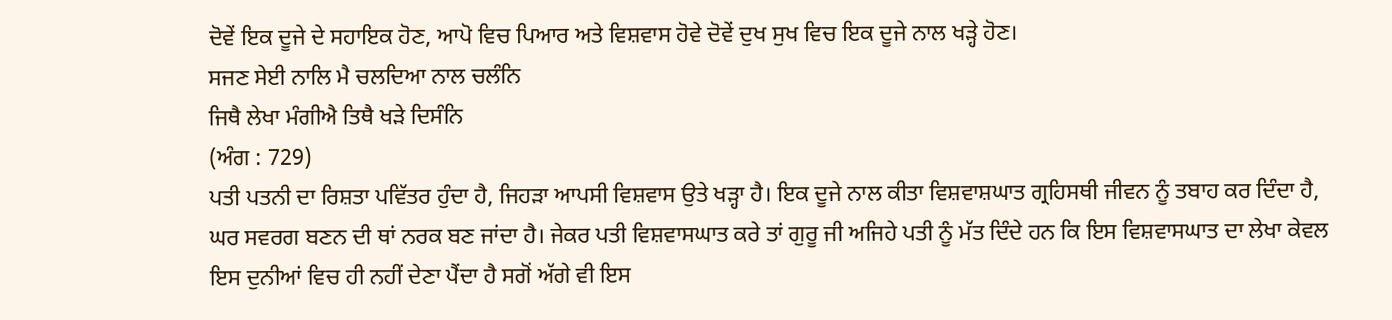ਦੋਵੇਂ ਇਕ ਦੂਜੇ ਦੇ ਸਹਾਇਕ ਹੋਣ, ਆਪੋ ਵਿਚ ਪਿਆਰ ਅਤੇ ਵਿਸ਼ਵਾਸ ਹੋਵੇ ਦੋਵੇਂ ਦੁਖ ਸੁਖ ਵਿਚ ਇਕ ਦੂਜੇ ਨਾਲ ਖੜ੍ਹੇ ਹੋਣ।
ਸਜਣ ਸੇਈ ਨਾਲਿ ਮੈ ਚਲਦਿਆ ਨਾਲ ਚਲੰਨਿ
ਜਿਥੈ ਲੇਖਾ ਮੰਗੀਐ ਤਿਥੈ ਖੜੇ ਦਿਸੰਨਿ
(ਅੰਗ : 729)
ਪਤੀ ਪਤਨੀ ਦਾ ਰਿਸ਼ਤਾ ਪਵਿੱਤਰ ਹੁੰਦਾ ਹੈ, ਜਿਹੜਾ ਆਪਸੀ ਵਿਸ਼ਵਾਸ ਉਤੇ ਖੜ੍ਹਾ ਹੈ। ਇਕ ਦੂਜੇ ਨਾਲ ਕੀਤਾ ਵਿਸ਼ਵਾਸ਼ਘਾਤ ਗ੍ਰਹਿਸਥੀ ਜੀਵਨ ਨੂੰ ਤਬਾਹ ਕਰ ਦਿੰਦਾ ਹੈ, ਘਰ ਸਵਰਗ ਬਣਨ ਦੀ ਥਾਂ ਨਰਕ ਬਣ ਜਾਂਦਾ ਹੈ। ਜੇਕਰ ਪਤੀ ਵਿਸ਼ਵਾਸਘਾਤ ਕਰੇ ਤਾਂ ਗੁਰੂ ਜੀ ਅਜਿਹੇ ਪਤੀ ਨੂੰ ਮੱਤ ਦਿੰਦੇ ਹਨ ਕਿ ਇਸ ਵਿਸ਼ਵਾਸਘਾਤ ਦਾ ਲੇਖਾ ਕੇਵਲ ਇਸ ਦੁਨੀਆਂ ਵਿਚ ਹੀ ਨਹੀਂ ਦੇਣਾ ਪੈਂਦਾ ਹੈ ਸਗੋਂ ਅੱਗੇ ਵੀ ਇਸ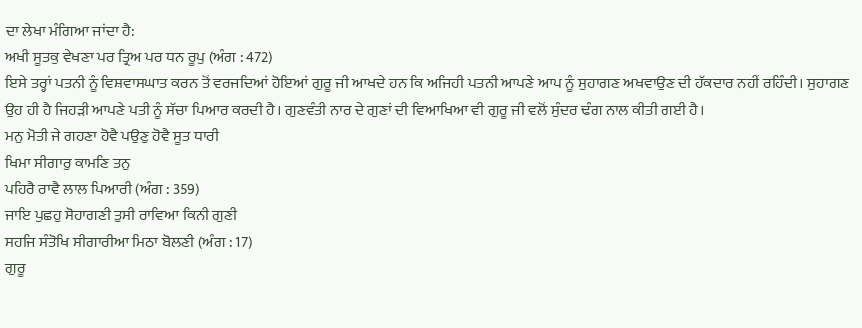ਦਾ ਲੇਖਾ ਮੰਗਿਆ ਜਾਂਦਾ ਹੈ:
ਅਖੀ ਸੂਤਕੁ ਵੇਖਣਾ ਪਰ ਤ੍ਰਿਅ ਪਰ ਧਨ ਰੂਪੁ (ਅੰਗ : 472)
ਇਸੇ ਤਰ੍ਹਾਂ ਪਤਨੀ ਨੂੰ ਵਿਸ਼ਵਾਸਘਾਤ ਕਰਨ ਤੋਂ ਵਰਜਦਿਆਂ ਹੋਇਆਂ ਗੁਰੂ ਜੀ ਆਖਦੇ ਹਨ ਕਿ ਅਜਿਹੀ ਪਤਨੀ ਆਪਣੇ ਆਪ ਨੂੰ ਸੁਹਾਗਣ ਅਖਵਾਉਣ ਦੀ ਹੱਕਦਾਰ ਨਹੀਂ ਰਹਿੰਦੀ। ਸੁਹਾਗਣ ਉਹ ਹੀ ਹੈ ਜਿਹੜੀ ਆਪਣੇ ਪਤੀ ਨੂੰ ਸੱਚਾ ਪਿਆਰ ਕਰਦੀ ਹੈ। ਗੁਣਵੰਤੀ ਨਾਰ ਦੇ ਗੁਣਾਂ ਦੀ ਵਿਆਖਿਆ ਵੀ ਗੁਰੂ ਜੀ ਵਲੋਂ ਸੁੰਦਰ ਢੰਗ ਨਾਲ ਕੀਤੀ ਗਈ ਹੈ।
ਮਨੁ ਮੋਤੀ ਜੇ ਗਹਣਾ ਹੋਵੈ ਪਉਣੁ ਹੋਵੈ ਸੂਤ ਧਾਰੀ
ਖਿਮਾ ਸੀਗਾਰੁ ਕਾਮਣਿ ਤਨੁ
ਪਹਿਰੈ ਰਾਵੈ ਲਾਲ ਪਿਆਰੀ (ਅੰਗ : 359)
ਜਾਇ ਪੁਛਹੁ ਸੋਹਾਗਣੀ ਤੁਸੀ ਰਾਵਿਆ ਕਿਨੀ ਗੁਣੀ
ਸਹਜਿ ਸੰਤੋਖਿ ਸੀਗਾਰੀਆ ਮਿਠਾ ਬੋਲਣੀ (ਅੰਗ : 17)
ਗੁਰੂ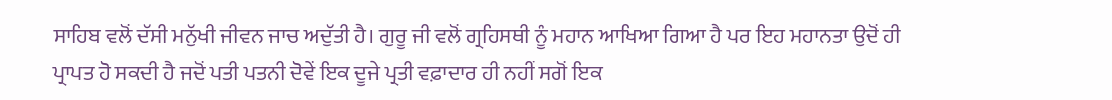ਸਾਹਿਬ ਵਲੋਂ ਦੱਸੀ ਮਨੁੱਖੀ ਜੀਵਨ ਜਾਚ ਅਦੁੱਤੀ ਹੈ। ਗੁਰੂ ਜੀ ਵਲੋਂ ਗ੍ਰਹਿਸਥੀ ਨੂੰ ਮਹਾਨ ਆਖਿਆ ਗਿਆ ਹੈ ਪਰ ਇਹ ਮਹਾਨਤਾ ਉਦੋਂ ਹੀ ਪ੍ਰਾਪਤ ਹੋ ਸਕਦੀ ਹੈ ਜਦੋਂ ਪਤੀ ਪਤਨੀ ਦੋਵੇਂ ਇਕ ਦੂਜੇ ਪ੍ਰਤੀ ਵਫ਼ਾਦਾਰ ਹੀ ਨਹੀਂ ਸਗੋਂ ਇਕ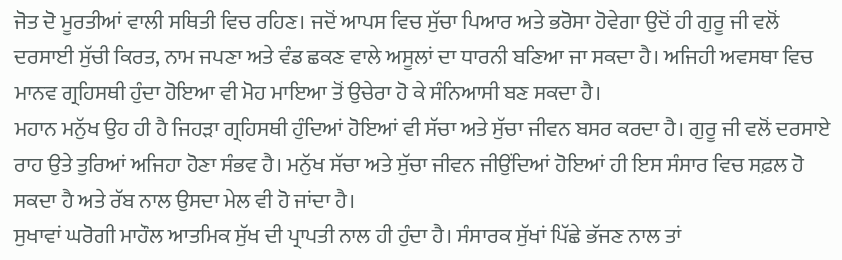ਜੋਤ ਦੋ ਮੂਰਤੀਆਂ ਵਾਲੀ ਸਥਿਤੀ ਵਿਚ ਰਹਿਣ। ਜਦੋਂ ਆਪਸ ਵਿਚ ਸੁੱਚਾ ਪਿਆਰ ਅਤੇ ਭਰੋਸਾ ਹੋਵੇਗਾ ਉਦੋਂ ਹੀ ਗੁਰੂ ਜੀ ਵਲੋਂ ਦਰਸਾਈ ਸੁੱਚੀ ਕਿਰਤ, ਨਾਮ ਜਪਣਾ ਅਤੇ ਵੰਡ ਛਕਣ ਵਾਲੇ ਅਸੂਲਾਂ ਦਾ ਧਾਰਨੀ ਬਣਿਆ ਜਾ ਸਕਦਾ ਹੈ। ਅਜਿਹੀ ਅਵਸਥਾ ਵਿਚ ਮਾਨਵ ਗ੍ਰਹਿਸਥੀ ਹੁੰਦਾ ਹੋਇਆ ਵੀ ਮੋਹ ਮਾਇਆ ਤੋਂ ਉਚੇਰਾ ਹੋ ਕੇ ਸੰਨਿਆਸੀ ਬਣ ਸਕਦਾ ਹੈ।
ਮਹਾਨ ਮਨੁੱਖ ਉਹ ਹੀ ਹੈ ਜਿਹੜਾ ਗ੍ਰਹਿਸਥੀ ਹੁੰਦਿਆਂ ਹੋਇਆਂ ਵੀ ਸੱਚਾ ਅਤੇ ਸੁੱਚਾ ਜੀਵਨ ਬਸਰ ਕਰਦਾ ਹੈ। ਗੁਰੂ ਜੀ ਵਲੋਂ ਦਰਸਾਏ ਰਾਹ ਉਤੇ ਤੁਰਿਆਂ ਅਜਿਹਾ ਹੋਣਾ ਸੰਭਵ ਹੈ। ਮਨੁੱਖ ਸੱਚਾ ਅਤੇ ਸੁੱਚਾ ਜੀਵਨ ਜੀਉਂਦਿਆਂ ਹੋਇਆਂ ਹੀ ਇਸ ਸੰਸਾਰ ਵਿਚ ਸਫ਼ਲ ਹੋ ਸਕਦਾ ਹੈ ਅਤੇ ਰੱਬ ਨਾਲ ਉਸਦਾ ਮੇਲ ਵੀ ਹੋ ਜਾਂਦਾ ਹੈ।
ਸੁਖਾਵਾਂ ਘਰੋਗੀ ਮਾਹੌਲ ਆਤਮਿਕ ਸੁੱਖ ਦੀ ਪ੍ਰਾਪਤੀ ਨਾਲ ਹੀ ਹੁੰਦਾ ਹੈ। ਸੰਸਾਰਕ ਸੁੱਖਾਂ ਪਿੱਛੇ ਭੱਜਣ ਨਾਲ ਤਾਂ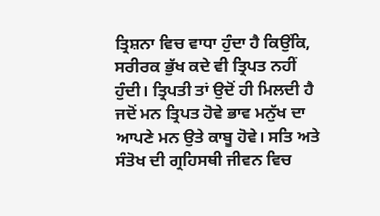ਤ੍ਰਿਸ਼ਨਾ ਵਿਚ ਵਾਧਾ ਹੁੰਦਾ ਹੈ ਕਿਉਂਕਿ, ਸਰੀਰਕ ਭੁੱਖ ਕਦੇ ਵੀ ਤ੍ਰਿਪਤ ਨਹੀਂ ਹੁੰਦੀ। ਤ੍ਰਿਪਤੀ ਤਾਂ ਉਦੋਂ ਹੀ ਮਿਲਦੀ ਹੈ ਜਦੋਂ ਮਨ ਤ੍ਰਿਪਤ ਹੋਵੇ ਭਾਵ ਮਨੁੱਖ ਦਾ ਆਪਣੇ ਮਨ ਉਤੇ ਕਾਬੂ ਹੋਵੇ। ਸਤਿ ਅਤੇ ਸੰਤੋਖ ਦੀ ਗ੍ਰਹਿਸਥੀ ਜੀਵਨ ਵਿਚ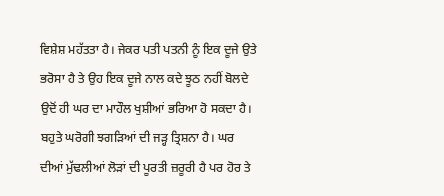ਵਿਸ਼ੇਸ਼ ਮਹੱਤਤਾ ਹੈ। ਜੇਕਰ ਪਤੀ ਪਤਨੀ ਨੂੰ ਇਕ ਦੂਜੇ ਉਤੇ ਭਰੋਸਾ ਹੈ ਤੇ ਉਹ ਇਕ ਦੂਜੇ ਨਾਲ ਕਦੇ ਝੂਠ ਨਹੀਂ ਬੋਲਦੇ ਉਦੋਂ ਹੀ ਘਰ ਦਾ ਮਾਹੌਲ ਖੁਸ਼ੀਆਂ ਭਰਿਆ ਹੋ ਸਕਦਾ ਹੈ। ਬਹੁਤੇ ਘਰੋਗੀ ਝਗੜਿਆਂ ਦੀ ਜੜ੍ਹ ਤ੍ਰਿਸ਼ਨਾ ਹੈ। ਘਰ ਦੀਆਂ ਮੁੱਢਲੀਆਂ ਲੋੜਾਂ ਦੀ ਪੂਰਤੀ ਜ਼ਰੂਰੀ ਹੈ ਪਰ ਹੋਰ ਤੇ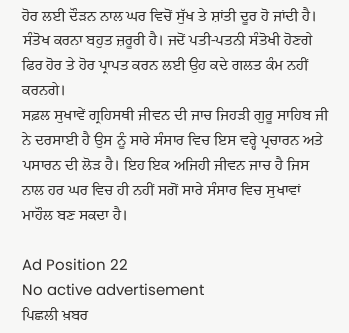ਹੋਰ ਲਈ ਦੌੜਨ ਨਾਲ ਘਰ ਵਿਚੋਂ ਸੁੱਖ ਤੇ ਸ਼ਾਂਤੀ ਦੂਰ ਹੋ ਜਾਂਦੀ ਹੈ। ਸੰਤੋਖ ਕਰਨਾ ਬਹੁਤ ਜ਼ਰੂਰੀ ਹੈ। ਜਦੋਂ ਪਤੀ-ਪਤਨੀ ਸੰਤੋਖੀ ਹੋਣਗੇ ਫਿਰ ਹੋਰ ਤੇ ਹੋਰ ਪ੍ਰਾਪਤ ਕਰਨ ਲਈ ਉਹ ਕਦੇ ਗਲਤ ਕੰਮ ਨਹੀਂ ਕਰਨਗੇ।
ਸਫ਼ਲ ਸੁਖਾਵੇਂ ਗ੍ਰਹਿਸਥੀ ਜੀਵਨ ਦੀ ਜਾਚ ਜਿਹੜੀ ਗੁਰੂ ਸਾਹਿਬ ਜੀ ਨੇ ਦਰਸਾਈ ਹੈ ਉਸ ਨੂੰ ਸਾਰੇ ਸੰਸਾਰ ਵਿਚ ਇਸ ਵਰ੍ਹੇ ਪ੍ਰਚਾਰਨ ਅਤੇ ਪਸਾਰਨ ਦੀ ਲੋੜ ਹੈ। ਇਹ ਇਕ ਅਜਿਹੀ ਜੀਵਨ ਜਾਚ ਹੈ ਜਿਸ ਨਾਲ ਹਰ ਘਰ ਵਿਚ ਹੀ ਨਹੀਂ ਸਗੋਂ ਸਾਰੇ ਸੰਸਾਰ ਵਿਚ ਸੁਖਾਵਾਂ ਮਾਹੌਲ ਬਣ ਸਕਦਾ ਹੈ।

Ad Position 22
No active advertisement
ਪਿਛਲੀ ਖ਼ਬਰ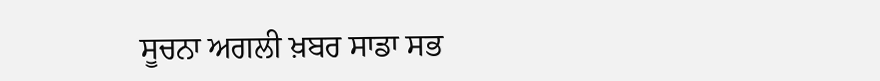ਸੂਚਨਾ ਅਗਲੀ ਖ਼ਬਰ ਸਾਡਾ ਸਭ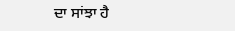ਦਾ ਸਾਂਝਾ ਹੈ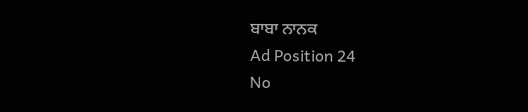ਬਾਬਾ ਨਾਨਕ
Ad Position 24
No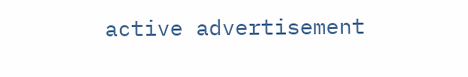active advertisement